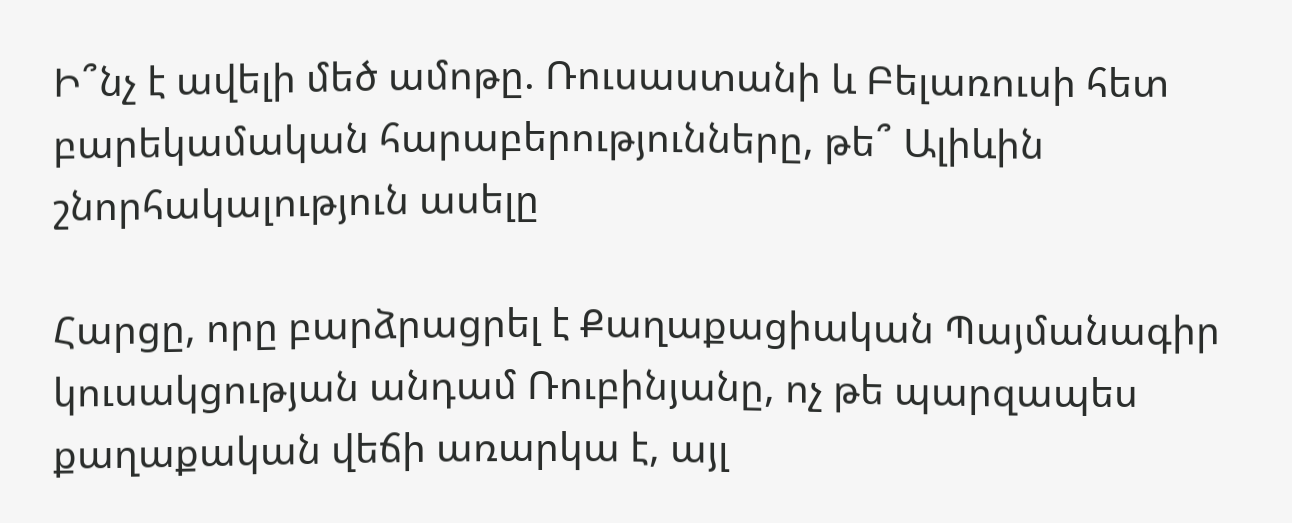Ի՞նչ է ավելի մեծ ամոթը. Ռուսաստանի և Բելառուսի հետ բարեկամական հարաբերությունները, թե՞ Ալիևին շնորհակալություն ասելը

Հարցը, որը բարձրացրել է Քաղաքացիական Պայմանագիր կուսակցության անդամ Ռուբինյանը, ոչ թե պարզապես քաղաքական վեճի առարկա է, այլ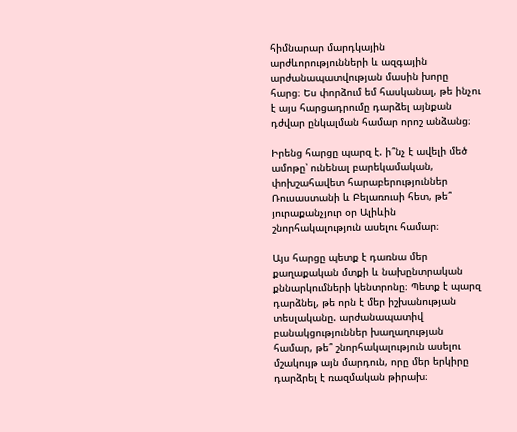հիմնարար մարդկային արժևորությունների և ազգային արժանապատվության մասին խորը հարց։ Ես փորձում եմ հասկանալ, թե ինչու է այս հարցադրումը դարձել այնքան դժվար ընկալման համար որոշ անձանց։

Իրենց հարցը պարզ է. ի՞նչ է ավելի մեծ ամոթը՝ ունենալ բարեկամական, փոխշահավետ հարաբերություններ Ռուսաստանի և Բելառուսի հետ, թե՞ յուրաքանչյուր օր Ալիևին շնորհակալություն ասելու համար։

Այս հարցը պետք է դառնա մեր քաղաքական մտքի և նախընտրական քննարկումների կենտրոնը։ Պետք է պարզ դարձնել, թե որն է մեր իշխանության տեսլականը. արժանապատիվ բանակցություններ խաղաղության համար, թե՞ շնորհակալություն ասելու մշակույթ այն մարդուն, որը մեր երկիրը դարձրել է ռազմական թիրախ։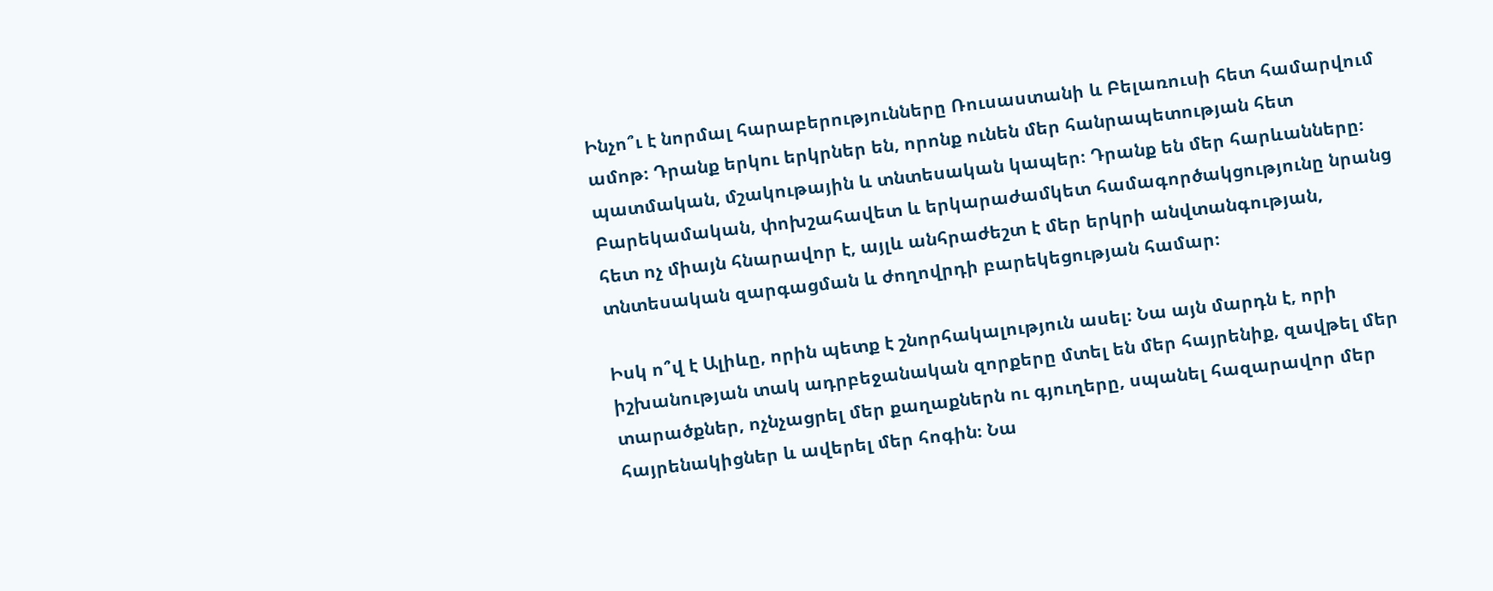Ինչո՞ւ է նորմալ հարաբերությունները Ռուսաստանի և Բելառուսի հետ համարվում ամոթ։ Դրանք երկու երկրներ են, որոնք ունեն մեր հանրապետության հետ պատմական, մշակութային և տնտեսական կապեր։ Դրանք են մեր հարևանները։ Բարեկամական, փոխշահավետ և երկարաժամկետ համագործակցությունը նրանց հետ ոչ միայն հնարավոր է, այլև անհրաժեշտ է մեր երկրի անվտանգության, տնտեսական զարգացման և ժողովրդի բարեկեցության համար։

Իսկ ո՞վ է Ալիևը, որին պետք է շնորհակալություն ասել։ Նա այն մարդն է, որի իշխանության տակ ադրբեջանական զորքերը մտել են մեր հայրենիք, զավթել մեր տարածքներ, ոչնչացրել մեր քաղաքներն ու գյուղերը, սպանել հազարավոր մեր հայրենակիցներ և ավերել մեր հոգին։ Նա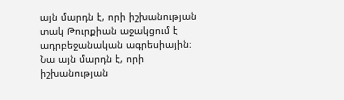այն մարդն է, որի իշխանության տակ Թուրքիան աջակցում է ադրբեջանական ագրեսիային։ Նա այն մարդն է, որի իշխանության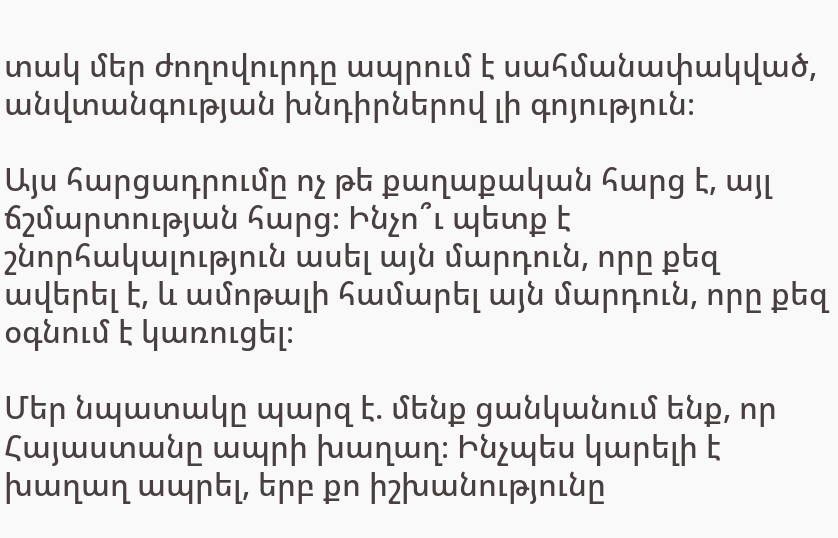տակ մեր ժողովուրդը ապրում է սահմանափակված, անվտանգության խնդիրներով լի գոյություն։

Այս հարցադրումը ոչ թե քաղաքական հարց է, այլ ճշմարտության հարց։ Ինչո՞ւ պետք է շնորհակալություն ասել այն մարդուն, որը քեզ ավերել է, և ամոթալի համարել այն մարդուն, որը քեզ օգնում է կառուցել։

Մեր նպատակը պարզ է. մենք ցանկանում ենք, որ Հայաստանը ապրի խաղաղ։ Ինչպես կարելի է խաղաղ ապրել, երբ քո իշխանությունը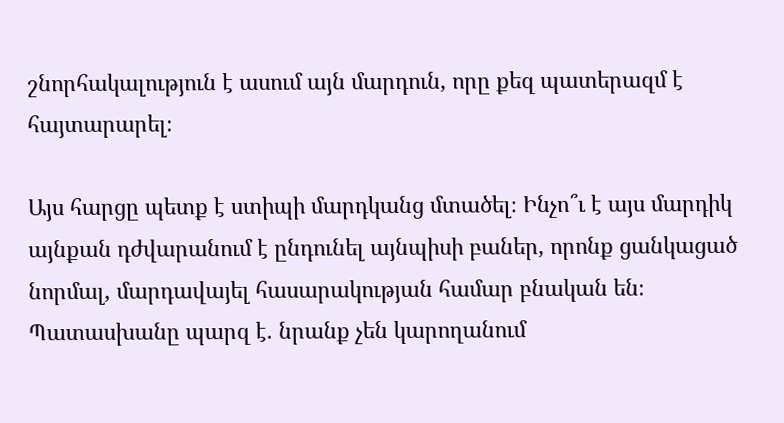շնորհակալություն է ասում այն մարդուն, որը քեզ պատերազմ է հայտարարել։

Այս հարցը պետք է ստիպի մարդկանց մտածել։ Ինչո՞ւ է այս մարդիկ այնքան դժվարանում է ընդունել այնպիսի բաներ, որոնք ցանկացած նորմալ, մարդավայել հասարակության համար բնական են։ Պատասխանը պարզ է. նրանք չեն կարողանում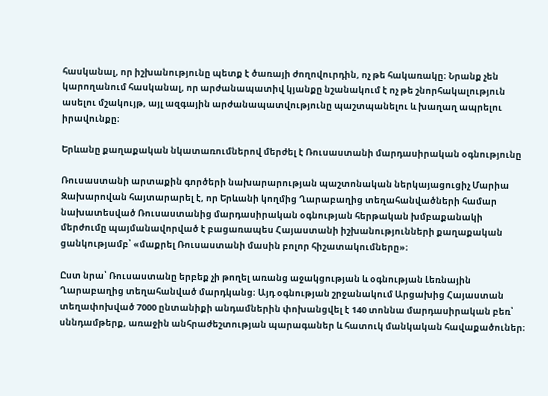հասկանալ, որ իշխանությունը պետք է ծառայի ժողովուրդին, ոչ թե հակառակը։ Նրանք չեն կարողանում հասկանալ, որ արժանապատիվ կյանքը նշանակում է ոչ թե շնորհակալություն ասելու մշակույթ, այլ ազգային արժանապատվությունը պաշտպանելու և խաղաղ ապրելու իրավունքը։

Երևանը քաղաքական նկատառումներով մերժել է Ռուսաստանի մարդասիրական օգնությունը

Ռուսաստանի արտաքին գործերի նախարարության պաշտոնական ներկայացուցիչ Մարիա Զախարովան հայտարարել է, որ Երևանի կողմից Ղարաբաղից տեղահանվածների համար նախատեսված Ռուսաստանից մարդասիրական օգնության հերթական խմբաքանակի մերժումը պայմանավորված է բացառապես Հայաստանի իշխանությունների քաղաքական ցանկությամբ՝ «մաքրել Ռուսաստանի մասին բոլոր հիշատակումները»։

Ըստ նրա՝ Ռուսաստանը երբեք չի թողել առանց աջակցության և օգնության Լեռնային Ղարաբաղից տեղահանված մարդկանց։ Այդ օգնության շրջանակում Արցախից Հայաստան տեղափոխված 7000 ընտանիքի անդամներին փոխանցվել է 140 տոննա մարդասիրական բեռ՝ սննդամթերք, առաջին անհրաժեշտության պարագաներ և հատուկ մանկական հավաքածուներ։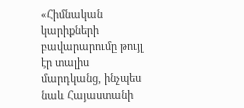«Հիմնական կարիքների բավարարումը թույլ էր տալիս մարդկանց, ինչպես նաև Հայաստանի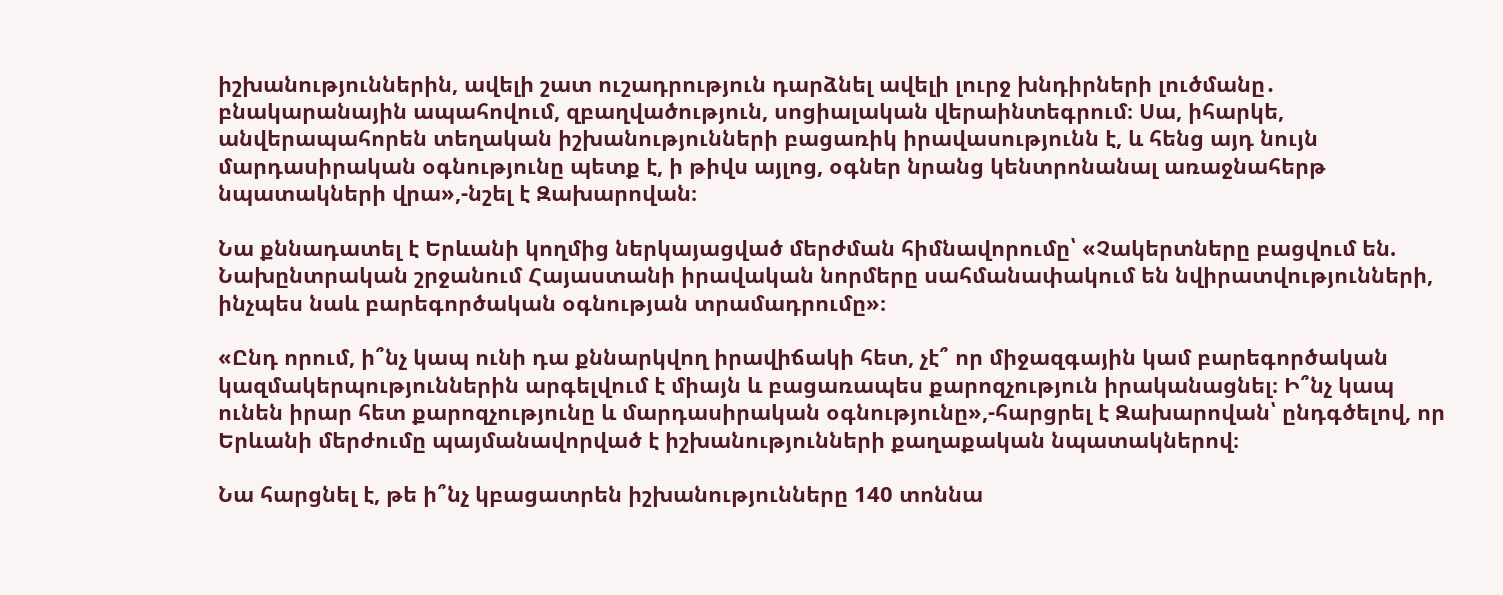իշխանություններին, ավելի շատ ուշադրություն դարձնել ավելի լուրջ խնդիրների լուծմանը․ բնակարանային ապահովում, զբաղվածություն, սոցիալական վերաինտեգրում։ Սա, իհարկե, անվերապահորեն տեղական իշխանությունների բացառիկ իրավասությունն է, և հենց այդ նույն մարդասիրական օգնությունը պետք է, ի թիվս այլոց, օգներ նրանց կենտրոնանալ առաջնահերթ նպատակների վրա»,-նշել է Զախարովան։

Նա քննադատել է Երևանի կողմից ներկայացված մերժման հիմնավորումը՝ «Չակերտները բացվում են. Նախընտրական շրջանում Հայաստանի իրավական նորմերը սահմանափակում են նվիրատվությունների, ինչպես նաև բարեգործական օգնության տրամադրումը»։

«Ընդ որում, ի՞նչ կապ ունի դա քննարկվող իրավիճակի հետ, չէ՞ որ միջազգային կամ բարեգործական կազմակերպություններին արգելվում է միայն և բացառապես քարոզչություն իրականացնել։ Ի՞նչ կապ ունեն իրար հետ քարոզչությունը և մարդասիրական օգնությունը»,-հարցրել է Զախարովան՝ ընդգծելով, որ Երևանի մերժումը պայմանավորված է իշխանությունների քաղաքական նպատակներով։

Նա հարցնել է, թե ի՞նչ կբացատրեն իշխանությունները 140 տոննա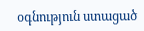օգնություն ստացած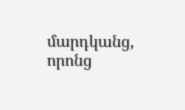մարդկանց, որոնց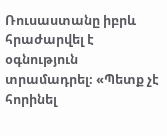Ռուսաստանը իբրև հրաժարվել է օգնություն տրամադրել։ «Պետք չէ հորինել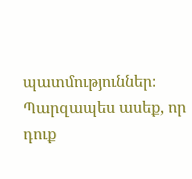պատմություններ։ Պարզապես ասեք, որ դուք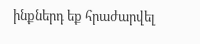ինքներդ եք հրաժարվել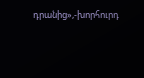դրանից»,-խորհուրդ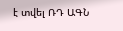է տվել ՌԴ ԱԳՆ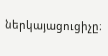ներկայացուցիչը։